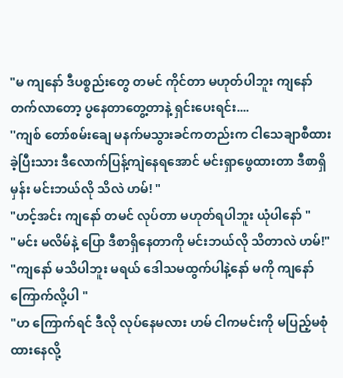"မ ကျနော် ဒီပစ္စည်းတွေ တမင် ကိုင်တာ မဟုတ်ပါဘူး ကျနော်တက်လာတော့ ပွနေတာတွေ့တာနဲ့ ရှင်းပေးရင်း....
''ကျစ် တော်စမ်းချေ မနက်မသွားခင်ကတည်းက ငါသေချာစီထားခဲ့ပြီးသား ဒီလောက်ပြန့်ကျဲနေရအောင် မင်းရှာဖွေထားတာ ဒီစာရှိမှန်း မင်းဘယ်လို သိလဲ ဟမ်! "
"ဟင့်အင်း ကျနော် တမင် လုပ်တာ မဟုတ်ရပါဘူး ယုံပါနော် "
"မင်း မလိမ်နဲ့ ပြော ဒီစာရှိနေတာကို မင်းဘယ်လို သိတာလဲ ဟမ်!"
"ကျနော် မသိပါဘူး မရယ် ဒေါသမထွက်ပါနဲ့နော် မကို ကျနော်ကြောက်လို့ပါ "
"ဟ ကြောက်ရင် ဒီလို လုပ်နေမလား ဟမ် ငါကမင်းကို မပြည့်မစုံထားနေလို့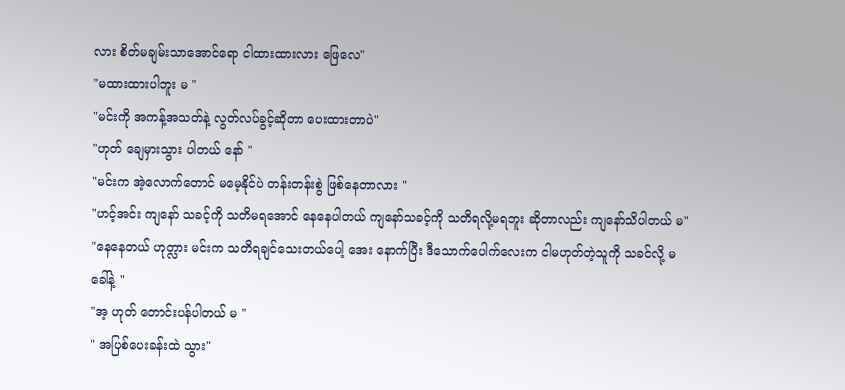လား စိတ်မချမ်းသာအောင်ရော ငါထားထားလား ဖြေလေ"
"မထားထားပါဘူး မ "
"မင်းကို အကန့်အသတ်နဲ့ လွတ်လပ်ခွင့်ဆိုတာ ပေးထားတာပဲ"
"ဟုတ် ချေမှားသွား ပါတယ် နော် "
"မင်းက အဲ့လောက်တောင် မမေ့နိုင်ပဲ တန်းတန်းစွဲ ဖြစ်နေတာလား "
"ဟင့်အင်း ကျနော် သခင့်ကို သတိမရအောင် နေနေပါတယ် ကျနော်သခင့်ကို သတိရလို့မရဘူး ဆိုတာလည်း ကျနော်သိပါတယ် မ"
"နေနေတယ် ဟုတ္လား မင်းက သတိရချင်သေးတယ်ပေါ့ အေး နောက်ပြီး ဒီသောက်ပေါက်လေးက ငါမဟုတ်တဲ့သူကို သခင်လို့ မခေါ်နဲ့ "
"အ့ ဟုတ် တောင်းပန်ပါတယ် မ "
" အပြစ်ပေးခန်းထဲ သွား"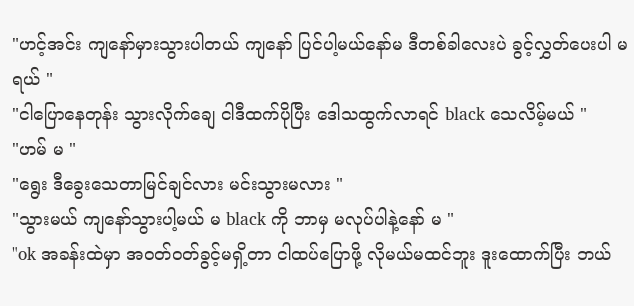"ဟင့်အင်း ကျနော်မှားသွားပါတယ် ကျနော် ပြင်ပါ့မယ်နော်မ ဒီတစ်ခါလေးပဲ ခွင့်လွှတ်ပေးပါ မရယ် "
"ငါပြောနေတုန်း သွားလိုက်ချေ ငါဒီထက်ပိုပြီး ဒေါသထွက်လာရင် black သေလိမ့်မယ် "
"ဟမ် မ "
"ရွေး ဒီခွေးသေတာမြင်ချင်လား မင်းသွားမလား "
"သွားမယ် ကျနော်သွားပါ့မယ် မ black ကို ဘာမှ မလုပ်ပါနဲ့နော် မ "
"ok အခန်းထဲမှာ အဝတ်ဝတ်ခွင့်မရှိ့တာ ငါထပ်ပြောဖို့ လိုမယ်မထင်ဘူး ဒူးထောက်ပြီး ဘယ်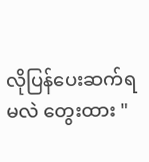လိုပြန်ပေးဆက်ရမလဲ တွေးထား "